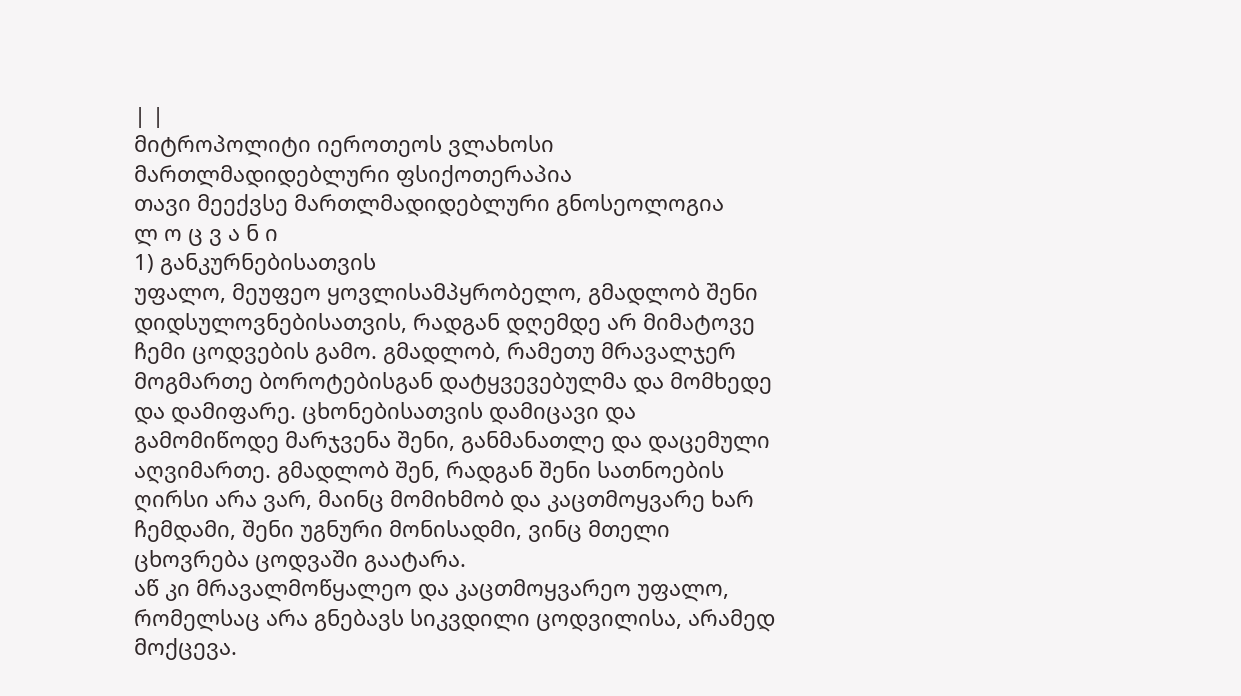| |
მიტროპოლიტი იეროთეოს ვლახოსი მართლმადიდებლური ფსიქოთერაპია
თავი მეექვსე მართლმადიდებლური გნოსეოლოგია
ლ ო ც ვ ა ნ ი
1) განკურნებისათვის
უფალო, მეუფეო ყოვლისამპყრობელო, გმადლობ შენი დიდსულოვნებისათვის, რადგან დღემდე არ მიმატოვე ჩემი ცოდვების გამო. გმადლობ, რამეთუ მრავალჯერ მოგმართე ბოროტებისგან დატყვევებულმა და მომხედე და დამიფარე. ცხონებისათვის დამიცავი და გამომიწოდე მარჯვენა შენი, განმანათლე და დაცემული აღვიმართე. გმადლობ შენ, რადგან შენი სათნოების ღირსი არა ვარ, მაინც მომიხმობ და კაცთმოყვარე ხარ ჩემდამი, შენი უგნური მონისადმი, ვინც მთელი ცხოვრება ცოდვაში გაატარა.
აწ კი მრავალმოწყალეო და კაცთმოყვარეო უფალო, რომელსაც არა გნებავს სიკვდილი ცოდვილისა, არამედ მოქცევა.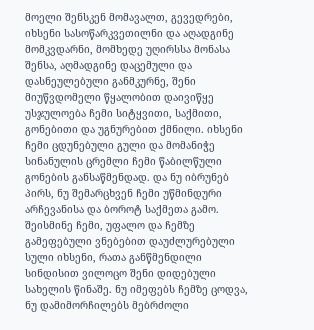მოელი შენსკენ მომავალთ, გევედრები, იხსენი სასოწარკვეთილნი და აღადგინე მომკვდარნი, მომხედე უღირსსა მონასა შენსა, აღმადგინე დაცემული და დასნეულებული განმკურნე, შენი მიუწვდომელი წყალობით დაივიწყე უსჯულოება ჩემი სიტყვითი, საქმითი, გონებითი და უგნურებით ქმნილი. იხსენი ჩემი ცდუნებული გული და მომანიჭე სინანულის ცრემლი ჩემი წაბილწული გონების განსაწმენდად. და ნუ იბრუნებ პირს, ნუ შემარცხვენ ჩემი უწმინდური არჩევანისა და ბოროტ საქმეთა გამო.
შეისმინე ჩემი, უფალო და ჩემზე გამეფებული ვნებებით დაუძლურებული სული იხსენი, რათა განწმენდილი სინდისით ვილოცო შენი დიდებული სახელის წინაშე. ნუ იმეფებს ჩემზე ცოდვა, ნუ დამიმორჩილებს მებრძოლი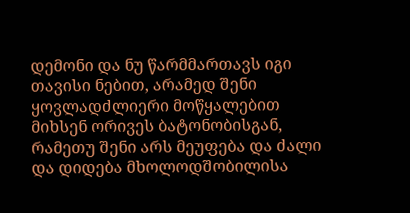დემონი და ნუ წარმმართავს იგი თავისი ნებით, არამედ შენი ყოვლადძლიერი მოწყალებით მიხსენ ორივეს ბატონობისგან, რამეთუ შენი არს მეუფება და ძალი და დიდება მხოლოდშობილისა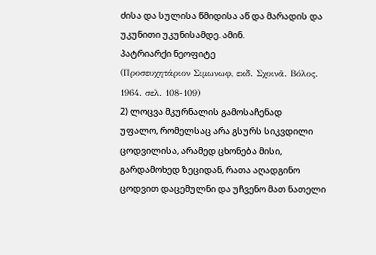ძისა და სულისა წმიდისა აწ და მარადის და უკუნითი უკუნისამდე. ამინ.
პატრიარქი ნეოფიტე
(Προσευχητάριον Σιµωνωφ, εκδ. Σχοινᾶ. Βόλος. 1964. σελ. 108-109)
2) ლოცვა მკურნალის გამოსაჩენად
უფალო, რომელსაც არა გსურს სიკვდილი ცოდვილისა, არამედ ცხონება მისი, გარდამოხედ ზეციდან, რათა აღადგინო ცოდვით დაცემულნი და უჩვენო მათ ნათელი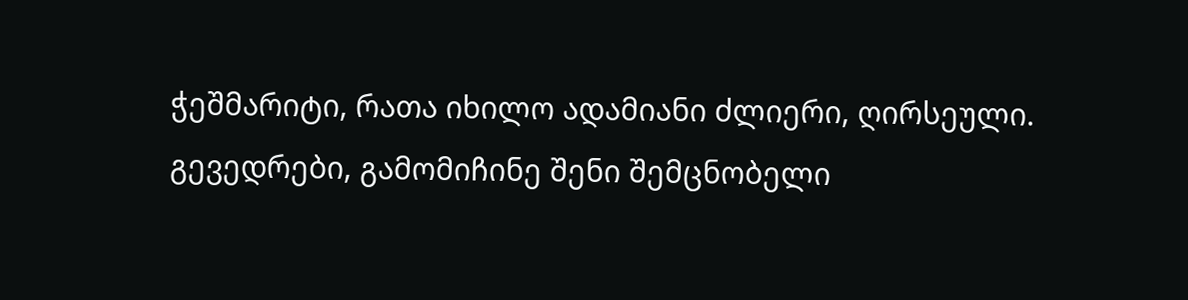ჭეშმარიტი, რათა იხილო ადამიანი ძლიერი, ღირსეული. გევედრები, გამომიჩინე შენი შემცნობელი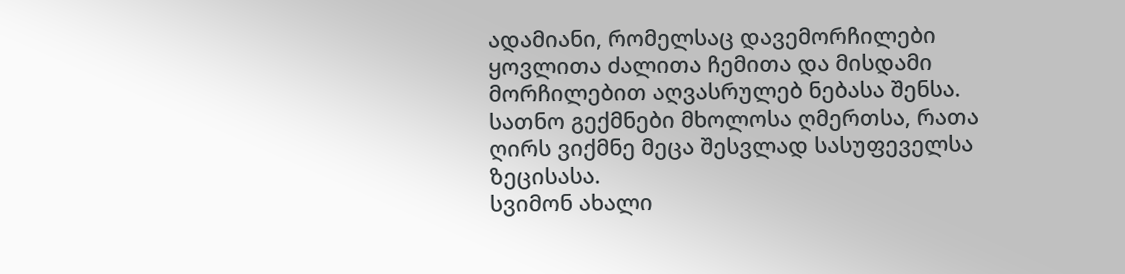ადამიანი, რომელსაც დავემორჩილები ყოვლითა ძალითა ჩემითა და მისდამი მორჩილებით აღვასრულებ ნებასა შენსა. სათნო გექმნები მხოლოსა ღმერთსა, რათა ღირს ვიქმნე მეცა შესვლად სასუფეველსა ზეცისასა.
სვიმონ ახალი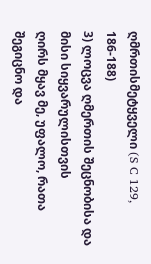ღმრთისმეტყველი (S C 129, 186-188)
3) ლოცვა ღმერთის შეცნობისა და მისი სიყვარულისთვის
ღირს მყავ მე, უფალო, რათა შეგიცნო და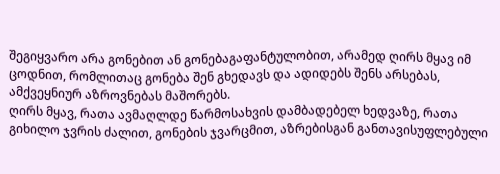შეგიყვარო არა გონებით ან გონებაგაფანტულობით, არამედ ღირს მყავ იმ ცოდნით, რომლითაც გონება შენ გხედავს და ადიდებს შენს არსებას, ამქვეყნიურ აზროვნებას მაშორებს.
ღირს მყავ, რათა ავმაღლდე წარმოსახვის დამბადებელ ხედვაზე, რათა გიხილო ჯვრის ძალით, გონების ჯვარცმით, აზრებისგან განთავისუფლებული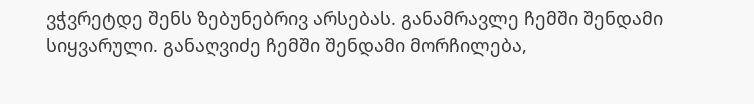ვჭვრეტდე შენს ზებუნებრივ არსებას. განამრავლე ჩემში შენდამი სიყვარული. განაღვიძე ჩემში შენდამი მორჩილება,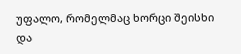უფალო, რომელმაც ხორცი შეისხი და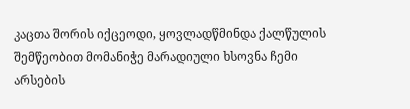კაცთა შორის იქცეოდი, ყოვლადწმინდა ქალწულის შემწეობით მომანიჭე მარადიული ხსოვნა ჩემი არსების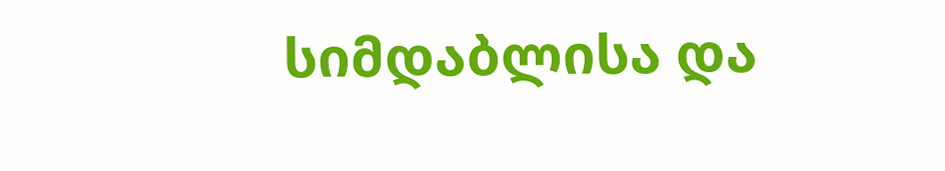სიმდაბლისა და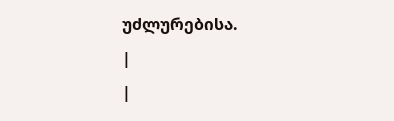უძლურებისა.
|
|